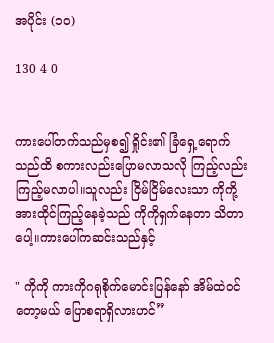အပိုင်း (၁၀)

130 4 0


ကားပေါ်တက်သည်မှစ၍ ရှိုင်း၏ ခြံရှေ့ရောက်သည်ထိ စကားလည်းပြောမလာသလို ကြည့်လည်းကြည့်မလာပါ။သူလည်း ငြိမ်ငြိမ်လေးသာ ကိုကို့အားထိုင်ကြည့်နေခဲ့သည် ကိုကိုရှက်နေတာ သိတာပေါ့။ကားပေါ်ကဆင်းသည်နှင့်

" ကိုကို ကားကိုဂရုစိုက်မောင်းပြန်နော် အိမ်ထဲဝင်တော့မယ် ပြောစရာရှိလားဟင်”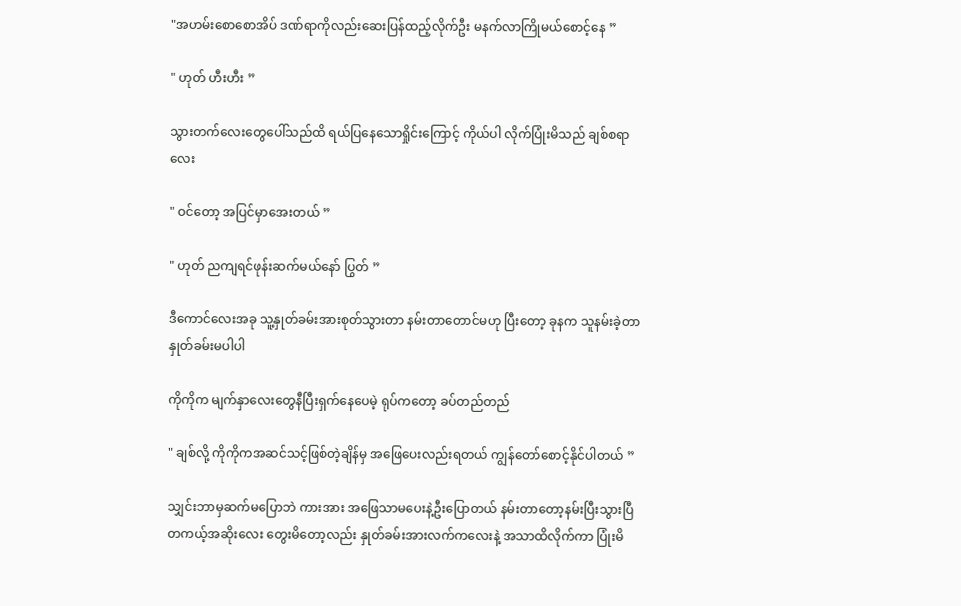"အဟမ်းစောစောအိပ် ဒဏ်ရာကိုလည်းဆေးပြန်ထည့်လိုက်ဦး မနက်လာကြိုမယ်စောင့်နေ ”

" ဟုတ် ဟီးဟီး ”

သွားတက်လေးတွေပေါ်သည်ထိ ရယ်ပြနေသောရှိုင်းကြောင့် ကိုယ်ပါ လိုက်ပြုံးမိသည် ချစ်စရာလေး

" ဝင်တော့ အပြင်မှာအေးတယ် ”

" ဟုတ် ညကျရင်ဖုန်းဆက်မယ်နော် ပြွတ် ”

ဒီကောင်လေးအခု သူ့နှုတ်ခမ်းအားစုတ်သွားတာ နမ်းတာတောင်မဟု ပြီးတော့ ခုနက သူနမ်းခဲ့တာ နှုတ်ခမ်းမပါပါ

ကိုကိုက မျက်နှာလေးတွေနီပြီးရှက်နေပေမဲ့ ရုပ်ကတော့ ခပ်တည်တည်

" ချစ်လို့ ကိုကိုကအဆင်သင့်ဖြစ်တဲ့ချိန်မှ အဖြေပေးလည်းရတယ် ကျွန်တော်စောင့်နိုင်ပါတယ် ”

သျှင်းဘာမှဆက်မပြောဘဲ ကားအား အဖြေသာမပေးနဲ့ဦးပြောတယ် နမ်းတာတော့နမ်းပြီးသွားပြီ တကယ့်အဆိုးလေး တွေးမိတော့လည်း နှုတ်ခမ်းအားလက်ကလေးနဲ့ အသာထိလိုက်ကာ ပြုံးမိ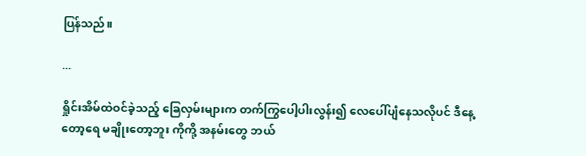ပြန်သည်။

...

ရှိုင်းအိမ်ထဲဝင်ခဲ့သည့် ခြေလှမ်းများက တက်ကြွပေါ့ပါးလွန်း၍ လေပေါ်ပျံနေသလိုပင် ဒီနေ့တော့ရေ မချိုးတော့ဘူး ကိုကို့ အနမ်းတွေ ဘယ်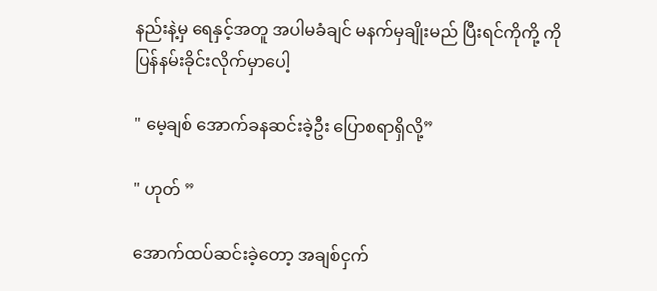နည်းနဲ့မှ ရေနှင့်အတူ အပါမခံချင် မနက်မှချိုးမည် ပြီးရင်ကိုကို့ ကိုပြန်နမ်းခိုင်းလိုက်မှာပေါ့

" မေ့ချစ် အောက်ခနဆင်းခဲ့ဦး ပြောစရာရှိလို့”

" ဟုတ် ”

အောက်ထပ်ဆင်းခဲ့တော့ အချစ်ငှက်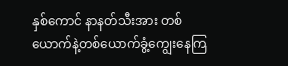နှစ်ကောင် နာနတ်သီးအား တစ်ယောက်နဲ့တစ်ယောက်ခွံ့ကျွေးနေကြ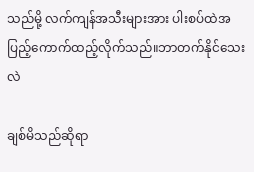သည်မို့ လက်ကျန်အသီးများအား ပါးစပ်ထဲအပြည့်ကောက်ထည့်လိုက်သည်။ဘာတက်နိုင်သေးလဲ

ချစ်မိသည်ဆိုရာ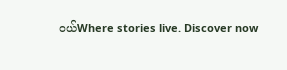ဝယ်Where stories live. Discover now